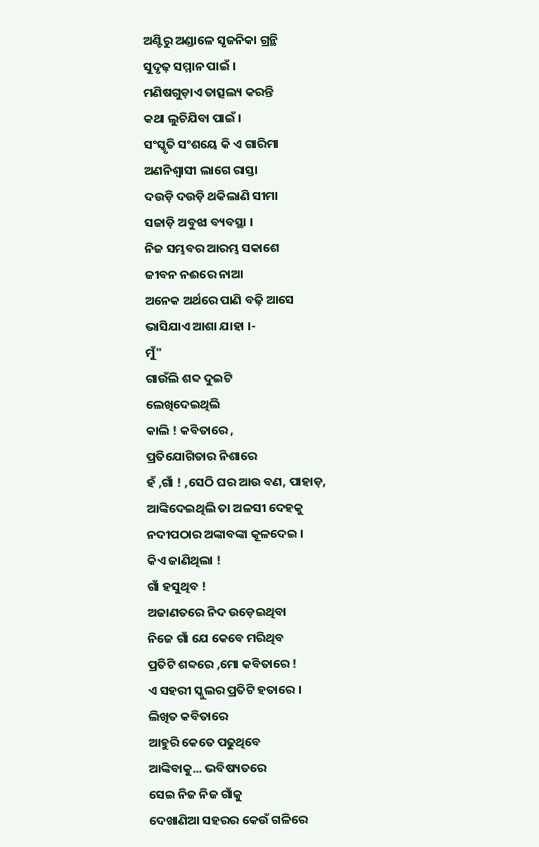ଅଣ୍ଟିରୁ ଅଣ୍ଡାଳେ ସୃଜନିକା ଗ୍ରନ୍ଥି
ସୁଦୃଢ଼ ସମ୍ମାନ ପାଇଁ ।
ମଣିଷଗୁଡ଼ାଏ ତାତ୍ସଲ୍ୟ କରନ୍ତି
କଥା ଲୁଚିଯିବା ପାଇଁ ।
ସଂସ୍କୃତି ସଂଶୟେ କି ଏ ଗାରିମା
ଅଣନିଶ୍ୱାସୀ ଲାଗେ ରାସ୍ତା
ଦଉଡ଼ି ଦଉଡ଼ି ଥକିଲାଣି ସୀମା
ସଜାଡ଼ି ଅବୁଝା ବ୍ୟବସ୍ଥା ।
ନିଜ ସମ୍ଭବର ଆରମ୍ଭ ସକାଶେ
ଜୀବନ ନଈରେ ନାଆ
ଅନେକ ଅର୍ଥରେ ପାଣି ବଢ଼ି ଆସେ
ଭାସିଯାଏ ଆଶା ଯାହା ।-
ମୁଁ"
ଗାଉଁଲି ଶବ୍ଦ ଦୁଇଟି
ଲେଖିଦେଇଥିଲି
କାଲି ! କବିତାରେ ,
ପ୍ରତିଯୋଗିତାର ନିଶାରେ
ହଁ ,ଗାଁ ! ,ସେଠି ଘର ଆଉ ବଣ, ପାହାଡ଼,
ଆଙ୍କିଦେଇଥିଲି ତା ଅଳସୀ ଦେହକୁ
ନଦୀପଠାର ଅଙ୍କାବଙ୍କା କୂଳଦେଇ ।
କିଏ ଜାଣିଥିଲା !
ଗାଁ ହସୁଥିବ !
ଅଜାଣତରେ ନିଦ ଉଡ଼େଇଥିବା
ନିଜେ ଗାଁ ଯେ କେବେ ମରିଥିବ
ପ୍ରତିଟି ଶବ୍ଦରେ ,ମୋ କବିତାରେ !
ଏ ସହରୀ ସ୍କୁଲର ପ୍ରତିଟି ହତାରେ ।
ଲିଖିତ କବିତାରେ
ଆହୁରି କେତେ ପଢୁଥିବେ
ଆଙ୍କିବାକୁ... ଭବିଷ୍ୟତରେ
ସେଇ ନିଜ ନିଜ ଗାଁକୁ
ଦେଖାଣିଆ ସହରର କେଉଁ ଗଳିରେ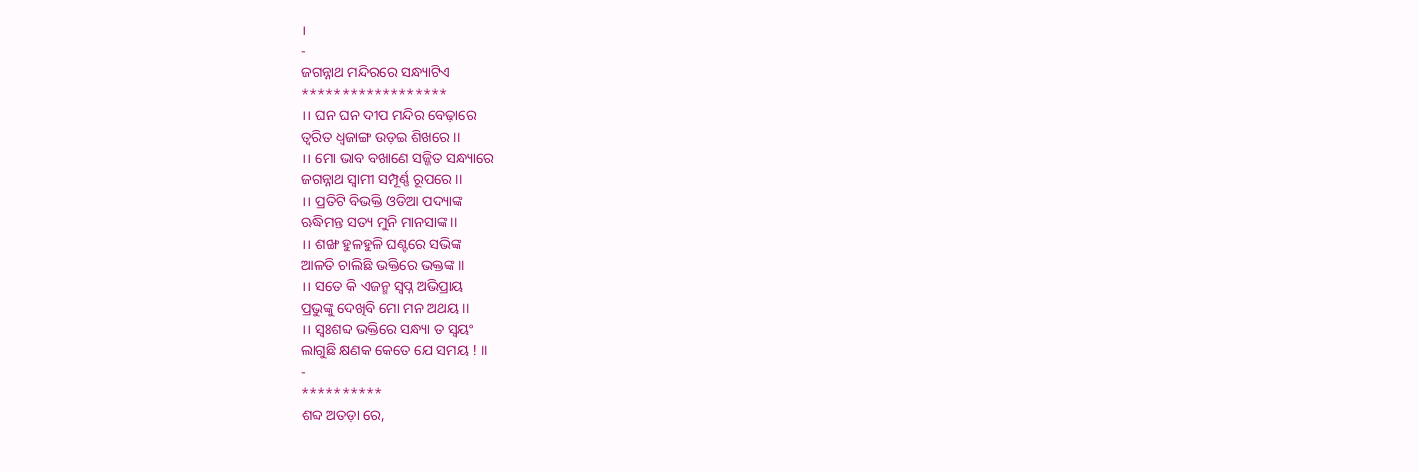।
-
ଜଗନ୍ନାଥ ମନ୍ଦିରରେ ସନ୍ଧ୍ୟାଟିଏ
******************
।। ଘନ ଘନ ଦୀପ ମନ୍ଦିର ବେଢ଼ାରେ
ତ୍ୱରିତ ଧ୍ଵଜାଙ୍ଗ ଉଡ଼ଇ ଶିଖରେ ।।
।। ମୋ ଭାବ ବଖାଣେ ସଜ୍ଜିତ ସନ୍ଧ୍ୟାରେ
ଜଗନ୍ନାଥ ସ୍ୱାମୀ ସମ୍ପୂର୍ଣ୍ଣ ରୂପରେ ।।
।। ପ୍ରତିଟି ବିଭକ୍ତି ଓଡିଆ ପଦ୍ୟାଙ୍କ
ଋଦ୍ଧିମନ୍ତ ସତ୍ୟ ମୁନି ମାନସାଙ୍କ ।।
।। ଶଙ୍ଖ ହୁଳହୁଳି ଘଣ୍ଟରେ ସଭିଙ୍କ
ଆଳତି ଚାଲିଛି ଭକ୍ତିରେ ଭକ୍ତଙ୍କ ।।
।। ସତେ କି ଏଜନ୍ମ ସ୍ବପ୍ନ ଅଭିପ୍ରାୟ
ପ୍ରଭୁଙ୍କୁ ଦେଖିବି ମୋ ମନ ଅଥୟ ।।
।। ସ୍ୱଃଶବ୍ଦ ଭକ୍ତିରେ ସନ୍ଧ୍ୟା ତ ସ୍ୱୟଂ
ଲାଗୁଛି କ୍ଷଣକ କେତେ ଯେ ସମୟ ! ।।
-
**********
ଶବ୍ଦ ଅତଡ଼ା ରେ,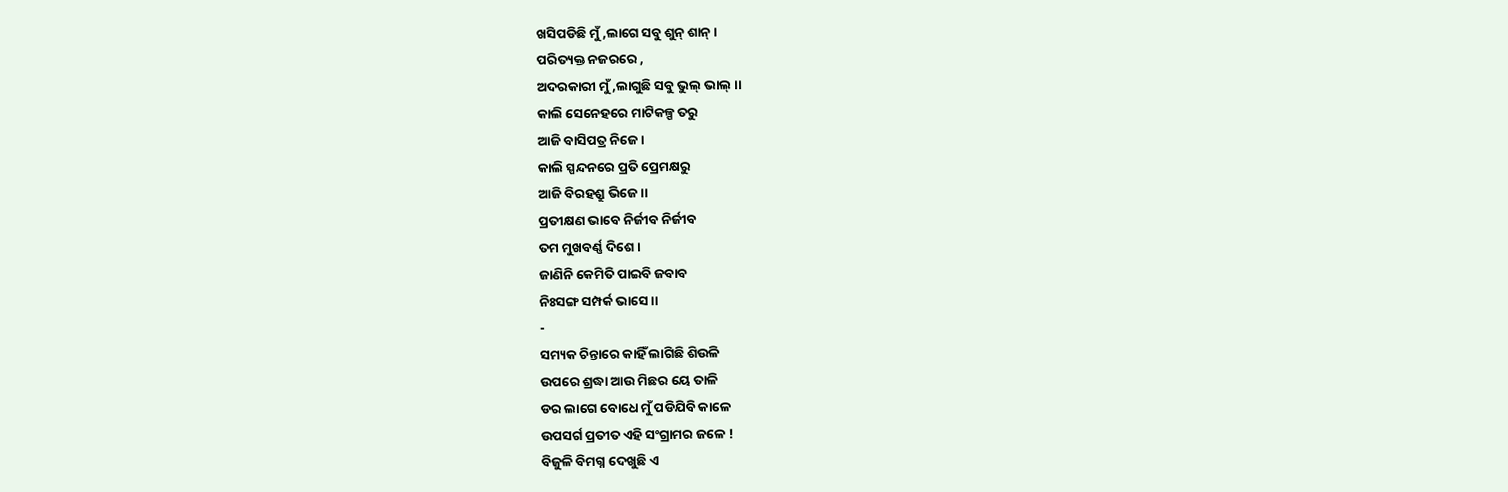ଖସିପଡିଛି ମୁଁ ,ଲାଗେ ସବୁ ଶୁନ୍ ଶାନ୍ ।
ପରିତ୍ୟକ୍ତ ନଜରରେ ,
ଅଦରକାରୀ ମୁଁ ,ଲାଗୁଛି ସବୁ ଭୁଲ୍ ଭାଲ୍ ।।
କାଲି ସେନେହରେ ମାଟିକଳ୍ପ ତରୁ
ଆଜି ବାସିପତ୍ର ନିଜେ ।
କାଲି ସ୍ପନ୍ଦନରେ ପ୍ରତି ପ୍ରେମକ୍ଷରୁ
ଆଜି ବିରହଶ୍ରୁ ଭିଜେ ।।
ପ୍ରତୀକ୍ଷଣ ଭାବେ ନିର୍ଜୀବ ନିର୍ଜୀବ
ତମ ମୁଖବର୍ଣ୍ଣ ଦିଶେ ।
ଜାଣିନି କେମିତି ପାଇବି ଜବାବ
ନିଃସଙ୍ଗ ସମ୍ପର୍କ ଭାସେ ।।
-
ସମ୍ୟକ ଚିନ୍ତାରେ କାହିଁ ଲାଗିଛି ଶିଉଳି
ଉପରେ ଶ୍ରଦ୍ଧା ଆଉ ମିଛର ୟେ ତାଳି
ଡର ଲାଗେ ବୋଧେ ମୁଁ ପଡିଯିବି କାଳେ
ଉପସର୍ଗ ପ୍ରତୀତ ଏହି ସଂଗ୍ରାମର ଜଳେ !
ବିଜୁଳି ବିମଗ୍ନ ଦେଖୁଛି ଏ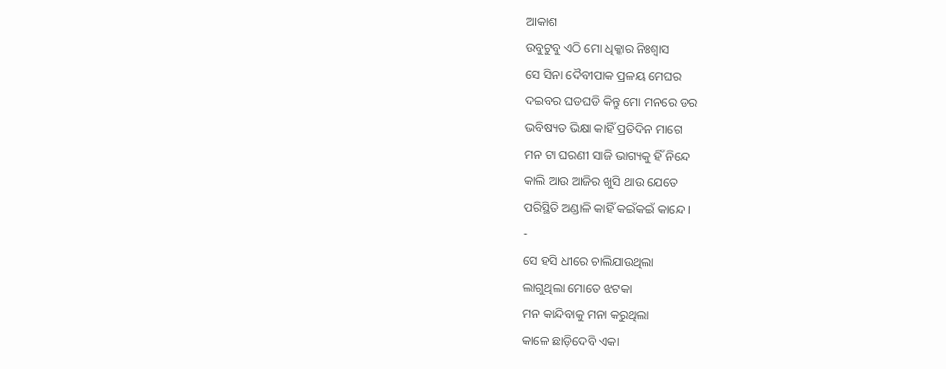ଆକାଶ
ଉବୁଟୁବୁ ଏଠି ମୋ ଧିକ୍କାର ନିଃଶ୍ୱାସ
ସେ ସିନା ଦୈବୀପାକ ପ୍ରଳୟ ମେଘର
ଦଇବର ଘଡଘଡି କିନ୍ତୁ ମୋ ମନରେ ଡର
ଭବିଷ୍ୟତ ଭିକ୍ଷା କାହିଁ ପ୍ରତିଦିନ ମାଗେ
ମନ ଟା ଘରଣୀ ସାଜି ଭାଗ୍ୟକୁ ହିଁ ନିନ୍ଦେ
କାଲି ଆଉ ଆଜିର ଖୁସି ଥାଉ ଯେତେ
ପରିସ୍ଥିତି ଅଣ୍ଡାଳି କାହିଁ କଇଁକଇଁ କାନ୍ଦେ ।
-
ସେ ହସି ଧୀରେ ଚାଲିଯାଉଥିଲା
ଲାଗୁଥିଲା ମୋତେ ଝଟକା
ମନ କାନ୍ଦିବାକୁ ମନା କରୁଥିଲା
କାଳେ ଛାଡ଼ିଦେବି ଏକା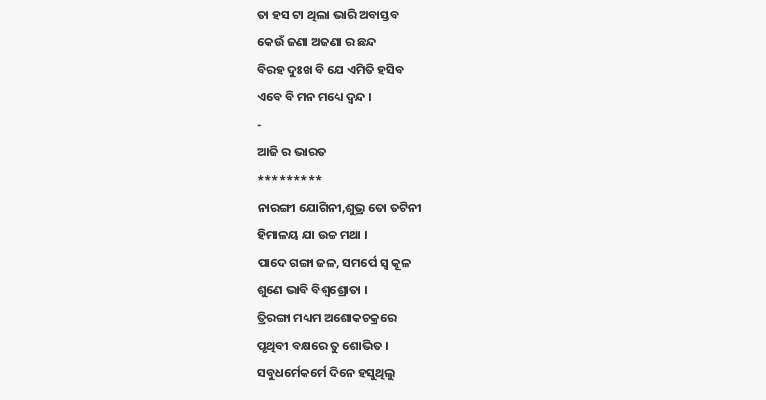ତା ହସ ଟା ଥିଲା ଭାରି ଅବାସ୍ତବ
କେଉଁ ଜଣା ଅଜଣା ର ଛନ୍ଦ
ବିରହ ଦୁଃଖ ବି ଯେ ଏମିତି ହସିବ
ଏବେ ବି ମନ ମଧ୍ୟେ ଦ୍ୱନ୍ଦ ।
-
ଆଜି ର ଭାରତ
*********
ନାରଙ୍ଗୀ ଯୋଗିନୀ,ଶୁଭ୍ର ତୋ ତଟିନୀ
ହିମାଳୟ ଯା ଉଚ୍ଚ ମଥା ।
ପାଦେ ଗଙ୍ଗା ଜଳ, ସମର୍ପେ ସ୍ୱ କୂଳ
ଶୁଣେ ଭାବି ବିଶ୍ୱଶ୍ରୋତା ।
ତ୍ରିରଙ୍ଗା ମଧ୍ୟମ ଅଶୋକଚକ୍ରରେ
ପୃଥିବୀ ବକ୍ଷରେ ତୁ ଶୋଭିତ ।
ସବୁଧର୍ମେକର୍ମେ ଦିନେ ହସୁଥିଲୁ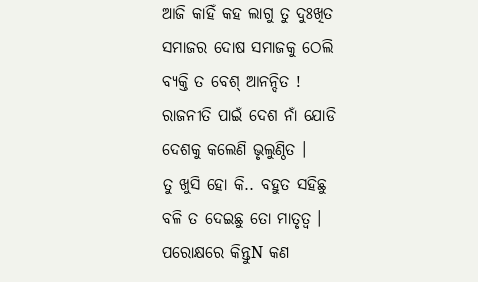ଆଜି କାହିଁ କହ ଲାଗୁ ତୁ ଦୁଃଖିତ
ସମାଜର ଦୋଷ ସମାଜକୁ ଠେଲି
ବ୍ୟକ୍ତି ତ ବେଶ୍ ଆନନ୍ଦିତ !
ରାଜନୀତି ପାଇଁ ଦେଶ ନାଁ ଯୋଡି
ଦେଶକୁ କଲେଣି ଭୃଲୁଣ୍ଠିତ ।
ତୁ ଖୁସି ହୋ କି.. ବହୁତ ସହିଛୁ
ବଳି ତ ଦେଇଛୁ ତୋ ମାତୃତ୍ୱ ।
ପରୋକ୍ଷରେ କିନ୍ତୁN କଣ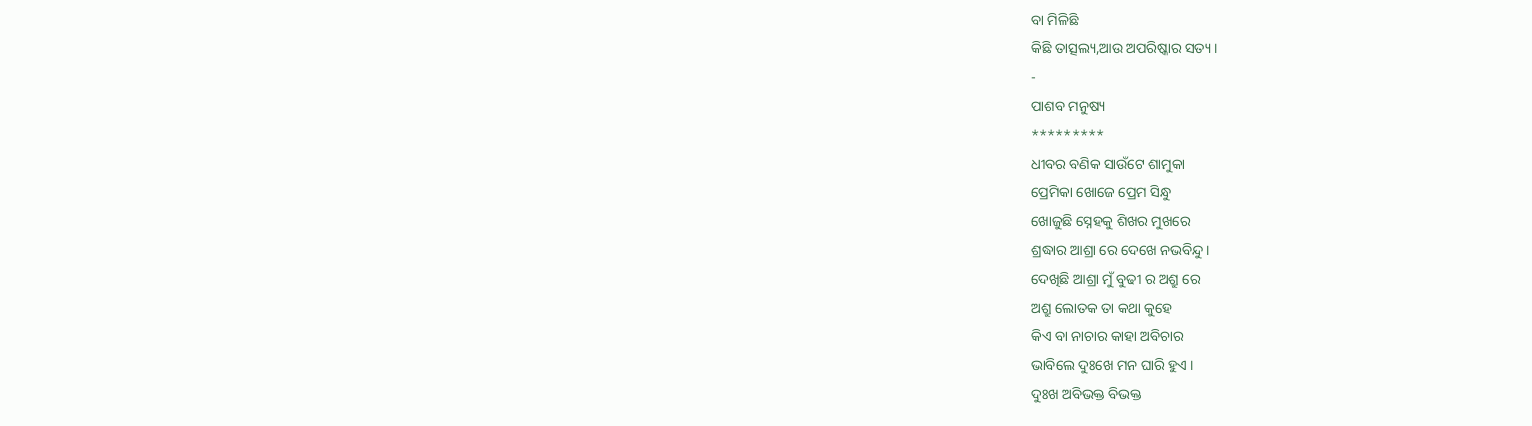ବା ମିଳିଛି
କିଛି ତାତ୍ସଲ୍ୟ,ଆଉ ଅପରିଷ୍କାର ସତ୍ୟ ।
-
ପାଶବ ମନୁଷ୍ୟ
*********
ଧୀବର ବଣିକ ସାଉଁଟେ ଶାମୁକା
ପ୍ରେମିକା ଖୋଜେ ପ୍ରେମ ସିନ୍ଧୁ
ଖୋଜୁଛି ସ୍ନେହକୁ ଶିଖର ମୁଖରେ
ଶ୍ରଦ୍ଧାର ଆଶ୍ରା ରେ ଦେଖେ ନଭବିନ୍ଦୁ।
ଦେଖିଛି ଆଶ୍ରା ମୁଁ ବୁଢୀ ର ଅଶ୍ରୁ ରେ
ଅଶ୍ରୁ ଲୋତକ ତା କଥା କୁହେ
କିଏ ବା ନାଚାର କାହା ଅବିଚାର
ଭାବିଲେ ଦୁଃଖେ ମନ ଘାରି ହୁଏ ।
ଦୁଃଖ ଅବିଭକ୍ତ ବିଭକ୍ତ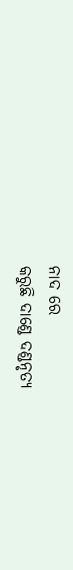ନାଦ ରେ
କରୁଛି ଦାଣ୍ଡେ ଦଣ୍ଡନୃତ୍ୟ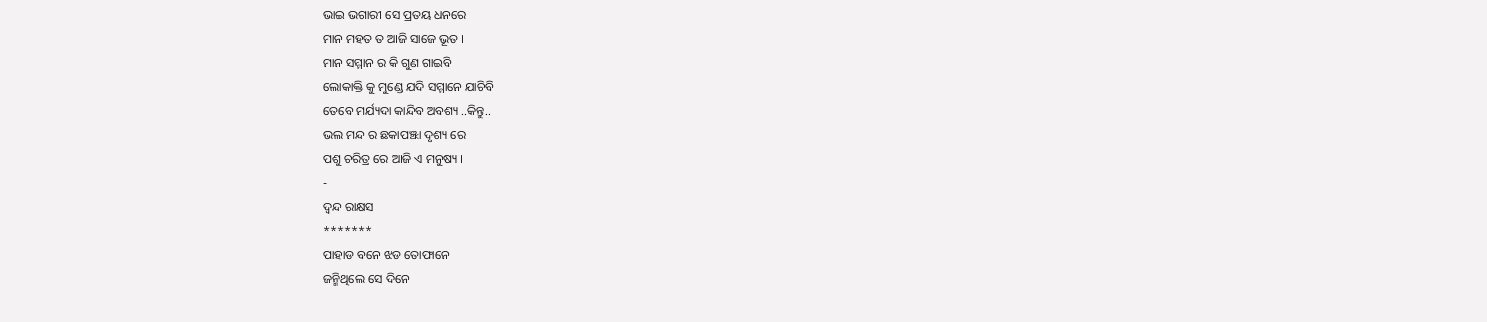ଭାଇ ଭଗାରୀ ସେ ପ୍ରତୟ ଧନରେ
ମାନ ମହତ ତ ଆଜି ସାଜେ ଭୂତ ।
ମାନ ସମ୍ମାନ ର କି ଗୁଣ ଗାଇବି
ଲୋକାକ୍ତି କୁ ମୁଣ୍ଡେ ଯଦି ସମ୍ମାନେ ଯାଚିବି
ତେବେ ମର୍ଯ୍ୟଦା କାନ୍ଦିବ ଅବଶ୍ୟ ..କିନ୍ତୁ..
ଭଲ ମନ୍ଦ ର ଛକାପଞ୍ଝା ଦୃଶ୍ୟ ରେ
ପଶୁ ଚରିତ୍ର ରେ ଆଜି ଏ ମନୁଷ୍ୟ ।
-
ଦ୍ଵନ୍ଦ ରାକ୍ଷସ
*******
ପାହାଡ ବନେ ଝଡ ତୋଫାନେ
ଜନ୍ମିଥିଲେ ସେ ଦିନେ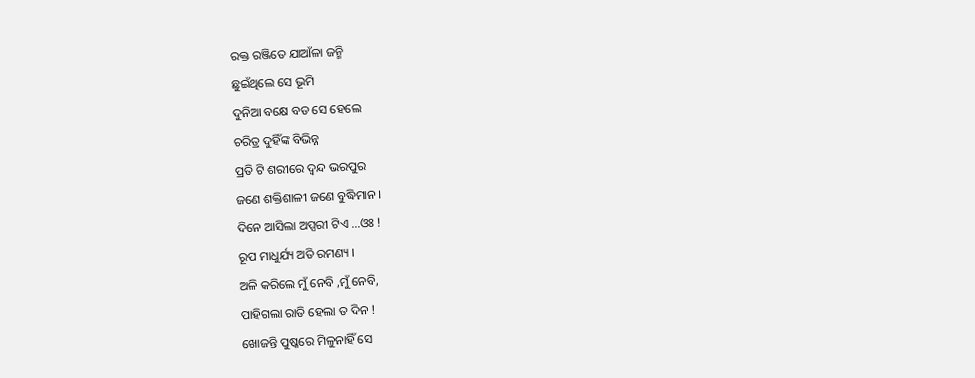ରକ୍ତ ରଞ୍ଜିତେ ଯାଆଁଳା ଜନ୍ମି
ଛୁଇଁଥିଲେ ସେ ଭୂମି
ଦୁନିଆ ବକ୍ଷେ ବଡ ସେ ହେଲେ
ଚରିତ୍ର ଦୁହିଁଙ୍କ ବିଭିନ୍ନ
ପ୍ରତି ଟି ଶରୀରେ ଦ୍ଵନ୍ଦ ଭରପୁର
ଜଣେ ଶକ୍ତିଶାଳୀ ଜଣେ ବୁଦ୍ଧିମାନ ।
ଦିନେ ଆସିଲା ଅପ୍ସରୀ ଟିଏ ...ଓଃ !
ରୂପ ମାଧୁର୍ଯ୍ୟ ଅତି ରମଣ୍ୟ ।
ଅଳି କରିଲେ ମୁଁ ନେବି ,ମୁଁ ନେବି,
ପାହିଗଲା ରାତି ହେଲା ତ ଦିନ !
ଖୋଜନ୍ତି ପୁଷ୍କରେ ମିଳୁନାହିଁ ସେ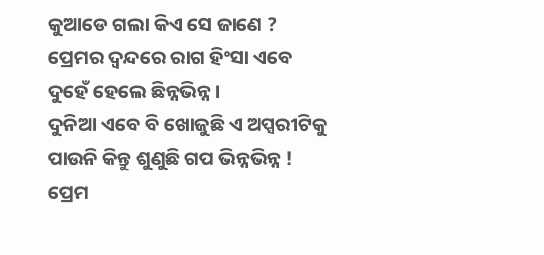କୁଆଡେ ଗଲା କିଏ ସେ ଜାଣେ ?
ପ୍ରେମର ଦ୍ୱନ୍ଦରେ ରାଗ ହିଂସା ଏବେ
ଦୁହେଁ ହେଲେ ଛିନ୍ନଭିନ୍ନ ।
ଦୁନିଆ ଏବେ ବି ଖୋଜୁଛି ଏ ଅପ୍ସରୀଟିକୁ
ପାଉନି କିନ୍ତୁ ଶୁଣୁଛି ଗପ ଭିନ୍ନଭିନ୍ନ !
ପ୍ରେମ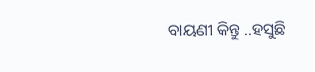ବାୟଣୀ କିନ୍ତୁ ..ହସୁଛି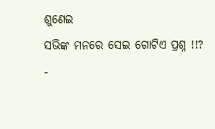ଶୁଣେଇ
ସଭିଙ୍କ ମନରେ ସେଇ ଗୋଟିଏ ପ୍ରଶ୍ନ !!?
-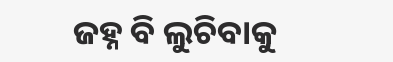ଜହ୍ନ ବି ଲୁଚିବାକୁ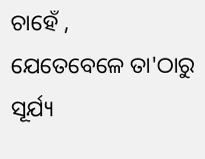ଚାହେଁ ,
ଯେତେବେଳେ ତା'ଠାରୁ ସୂର୍ଯ୍ୟ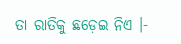ତା ରାତିକୁ ଛଡ଼େଇ ନିଏ ।-